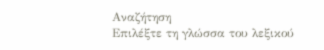Αναζήτηση
Επιλέξτε τη γλώσσα του λεξικού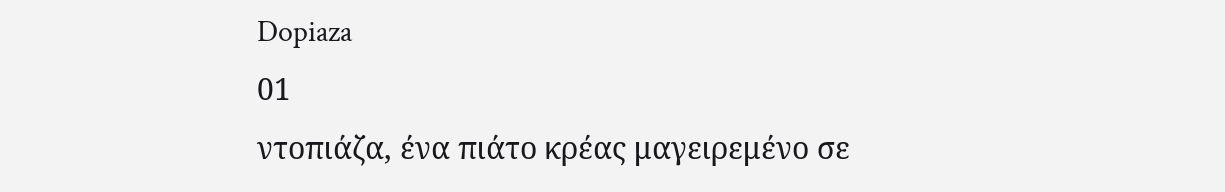Dopiaza
01
ντοπιάζα, ένα πιάτο κρέας μαγειρεμένο σε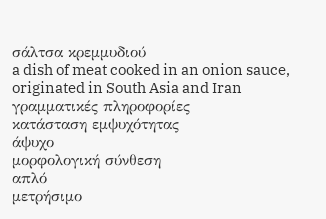σάλτσα κρεμμυδιού
a dish of meat cooked in an onion sauce, originated in South Asia and Iran
γραμματικές πληροφορίες
κατάσταση εμψυχότητας
άψυχο
μορφολογική σύνθεση
απλό
μετρήσιμο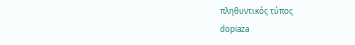πληθυντικός τύπος
dopiaza